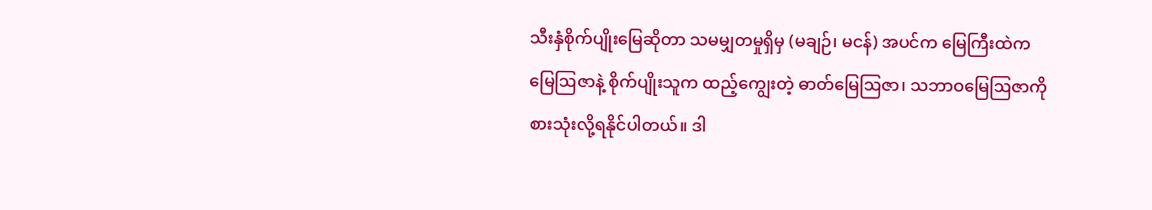သီးနှံစိုက်ပျိုးမြေဆိုတာ သမမျှတမှုရှိမှ (မချဉ်၊ မငန်) အပင်က မြေကြီးထဲက မြေဩဇာနဲ့ စိုက်ပျိုးသူက ထည့်ကျွေးတဲ့ ဓာတ်မြေဩဇာ၊ သဘာဝမြေဩဇာကို စားသုံးလို့ရနိုင်ပါတယ်။ ဒါ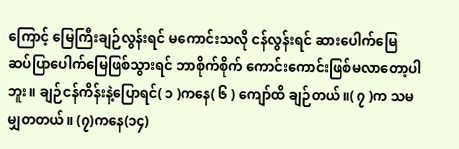ကြောင့် မြေကြီးချဉ်လွန်းရင် မကောင်းသလို ငန်လွန်းရင် ဆားပေါက်မြေ ဆပ်ပြာပေါက်မြေဖြစ်သွားရင် ဘာစိုက်စိုက် ကောင်းကောင်းဖြစ်မလာတော့ပါဘူး။ ချဉ်ငန်ကိန်းနဲ့ပြောရင်( ၁ )ကနေ( ၆ ) ကျော်ထိ ချဉ်တယ်။( ၇ )က သမမျှတတယ်။ (၇)ကနေ(၁၄)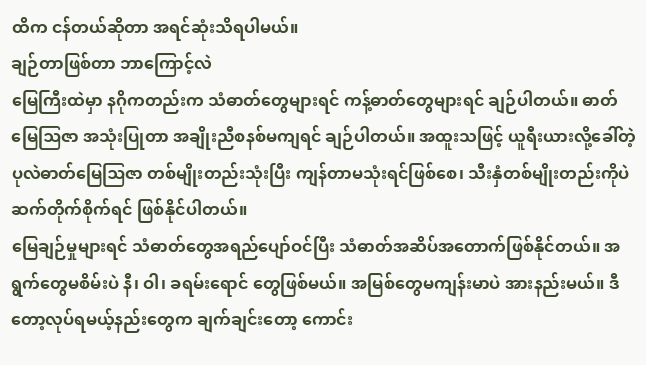ထိက ငန်တယ်ဆိုတာ အရင်ဆုံးသိရပါမယ်။
ချဉ်တာဖြစ်တာ ဘာကြောင့်လဲ
မြေကြီးထဲမှာ နဂိုကတည်းက သံဓာတ်တွေများရင် ကန့်ဓာတ်တွေများရင် ချဉ်ပါတယ်။ ဓာတ်မြေဩဇာ အသုံးပြုတာ အချိုးညီစနစ်မကျရင် ချဉ်ပါတယ်။ အထူးသဖြင့် ယူရီးယားလို့ခေါ်တဲ့ ပုလဲဓာတ်မြေဩဇာ တစ်မျိုးတည်းသုံးပြီး ကျန်တာမသုံးရင်ဖြစ်စေ၊ သီးနှံတစ်မျိုးတည်းကိုပဲ ဆက်တိုက်စိုက်ရင် ဖြစ်နိုင်ပါတယ်။
မြေချဉ်မှုများရင် သံဓာတ်တွေအရည်ပျော်ဝင်ပြီး သံဓာတ်အဆိပ်အတောက်ဖြစ်နိုင်တယ်။ အရွက်တွေမစိမ်းပဲ နီ၊ ဝါ၊ ခရမ်းရောင် တွေဖြစ်မယ်။ အမြစ်တွေမကျန်းမာပဲ အားနည်းမယ်။ ဒီတော့လုပ်ရမယ့်နည်းတွေက ချက်ချင်းတော့ ကောင်း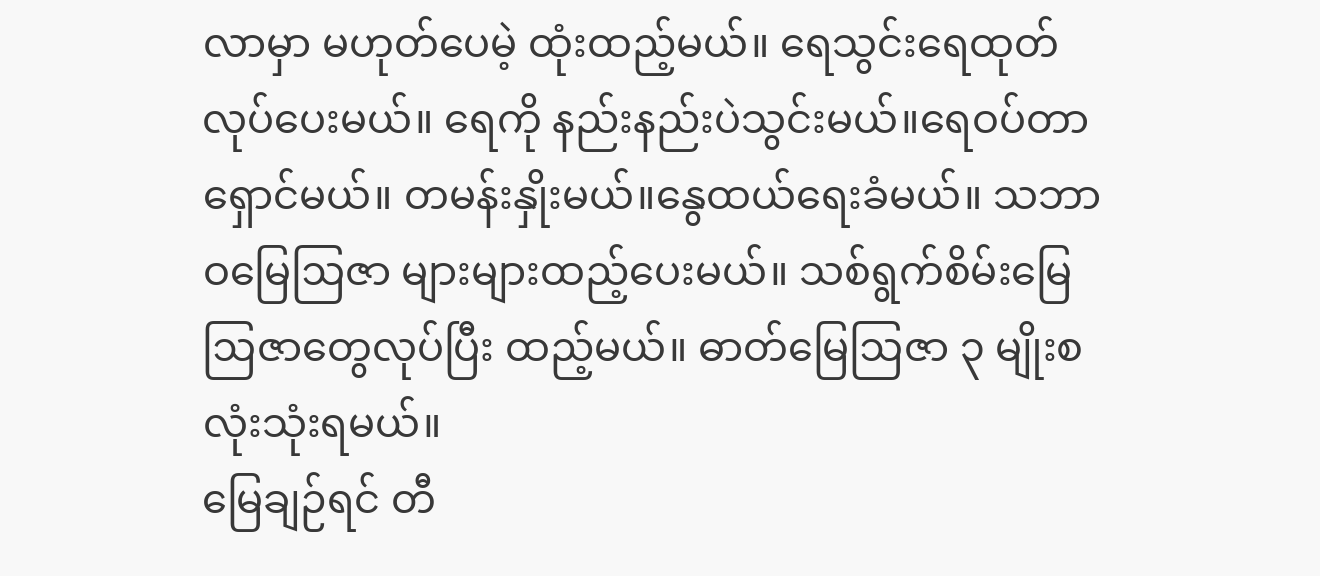လာမှာ မဟုတ်ပေမဲ့ ထုံးထည့်မယ်။ ရေသွင်းရေထုတ်လုပ်ပေးမယ်။ ရေကို နည်းနည်းပဲသွင်းမယ်။ရေဝပ်တာရှောင်မယ်။ တမန်းနှိုးမယ်။နွေထယ်ရေးခံမယ်။ သဘာဝမြေဩဇာ များများထည့်ပေးမယ်။ သစ်ရွက်စိမ်းမြေဩဇာတွေလုပ်ပြီး ထည့်မယ်။ ဓာတ်မြေဩဇာ ၃ မျိုးစလုံးသုံးရမယ်။
မြေချဉ်ရင် တီ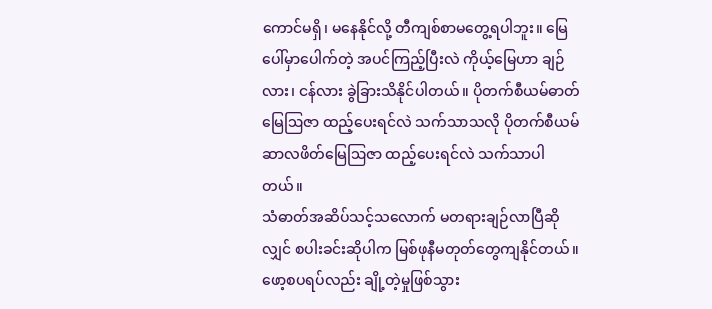ကောင်မရှိ၊ မနေနိုင်လို့ တီကျစ်စာမတွေ့ရပါဘူး။ မြေပေါ်မှာပေါက်တဲ့ အပင်ကြည့်ပြီးလဲ ကိုယ့်မြေဟာ ချဉ်လား၊ ငန်လား ခွဲခြားသိနိုင်ပါတယ်။ ပိုတက်စီယမ်ဓာတ်မြေဩဇာ ထည့်ပေးရင်လဲ သက်သာသလို ပိုတက်စီယမ်ဆာလဖိတ်မြေဩဇာ ထည့်ပေးရင်လဲ သက်သာပါတယ်။
သံဓာတ်အဆိပ်သင့်သလောက် မတရားချဉ်လာပြီဆိုလျှင် စပါးခင်းဆိုပါက မြစ်ဖုနီမတုတ်တွေကျနိုင်တယ်။ ဖော့စပရပ်လည်း ချို့တဲ့မှုဖြစ်သွား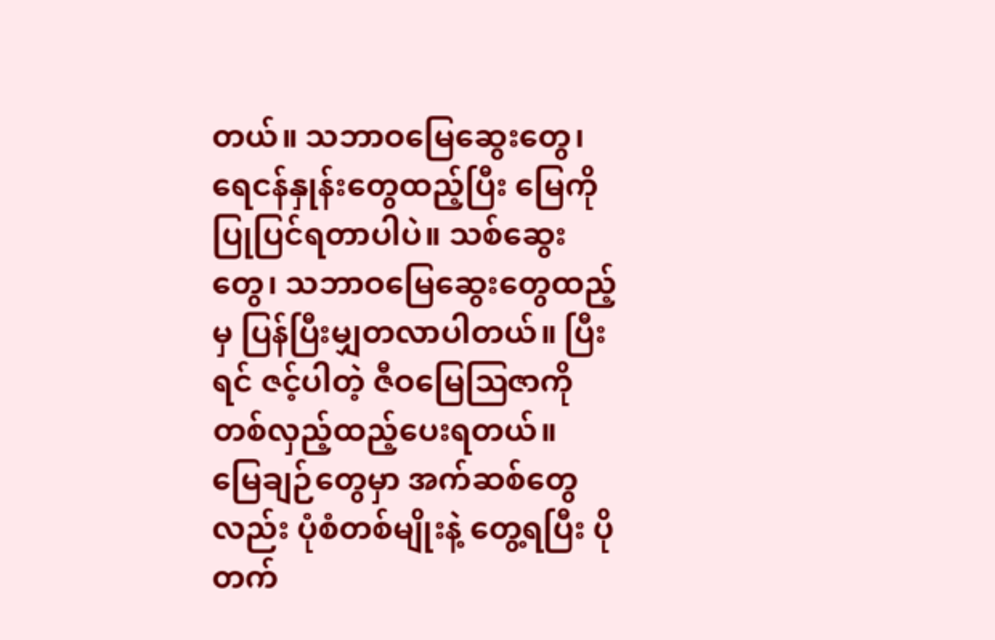တယ်။ သဘာဝမြေဆွေးတွေ၊ ရေငန်နှုန်းတွေထည့်ပြီး မြေကိုပြုပြင်ရတာပါပဲ။ သစ်ဆွေးတွေ၊ သဘာဝမြေဆွေးတွေထည့်မှ ပြန်ပြီးမျှတလာပါတယ်။ ပြီးရင် ဇင့်ပါတဲ့ ဇီဝမြေဩဇာကို တစ်လှည့်ထည့်ပေးရတယ်။
မြေချဉ်တွေမှာ အက်ဆစ်တွေလည်း ပုံစံတစ်မျိုးနဲ့ တွေ့ရပြီး ပိုတက်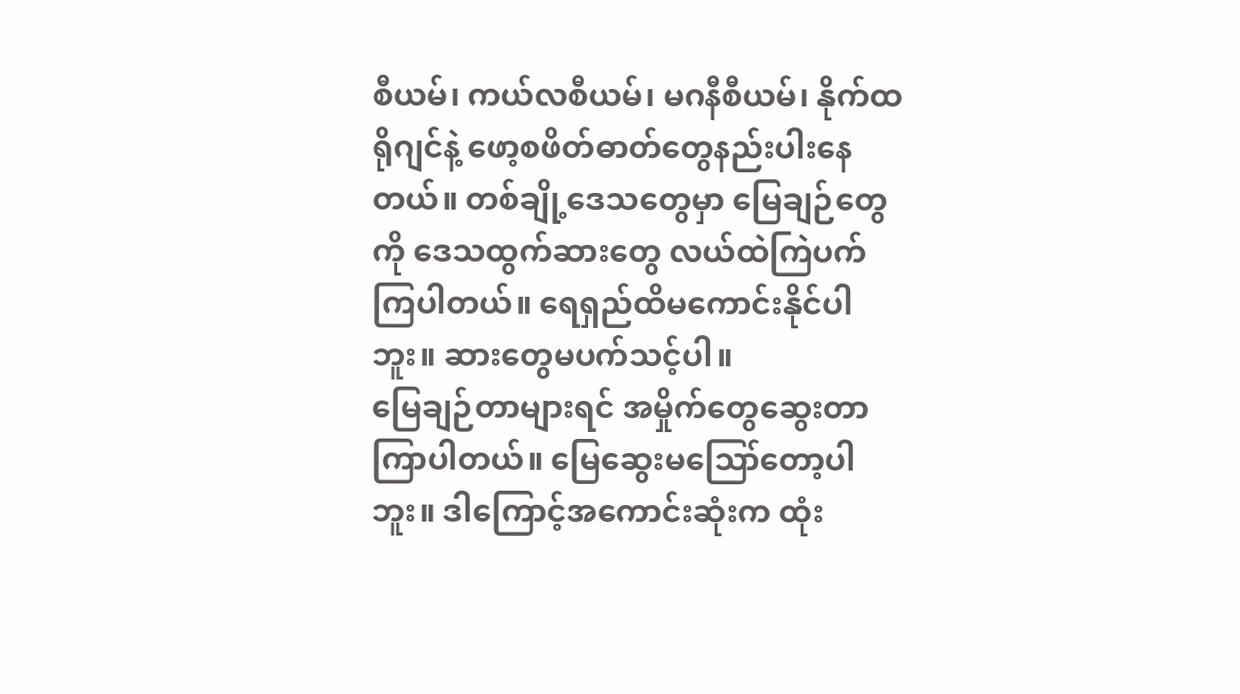စီယမ်၊ ကယ်လစီယမ်၊ မဂနီစီယမ်၊ နိုက်ထရိုဂျင်နဲ့ ဖော့စဖိတ်ဓာတ်တွေနည်းပါးနေတယ်။ တစ်ချို့ဒေသတွေမှာ မြေချဉ်တွေကို ဒေသထွက်ဆားတွေ လယ်ထဲကြဲပက်ကြပါတယ်။ ရေရှည်ထိမကောင်းနိုင်ပါဘူး။ ဆားတွေမပက်သင့်ပါ။
မြေချဉ်တာများရင် အမှိုက်တွေဆွေးတာကြာပါတယ်။ မြေဆွေးမဪတော့ပါဘူး။ ဒါကြောင့်အကောင်းဆုံးက ထုံး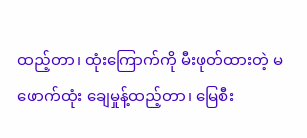ထည့်တာ၊ ထုံးကြောက်ကို မီးဖုတ်ထားတဲ့ မဖောက်ထုံး ချေမှုန့်ထည့်တာ၊ မြေစီး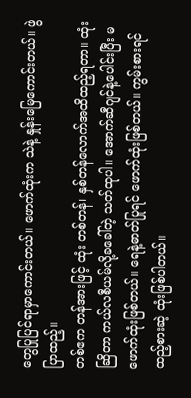တွေပြုပြင်ရာမှာကောင်းတယ်။ ဖောက်ထုံးက သဲနဲ့ နှုန်းမြေကောင်းတယ်။ ဖွဲပြာထည့်။
တစ်ဧက တန်အားဖြင့် ထုံး တစ်တန်၊ နှစ်တန်လောက်အထိထည့်ရတာ။ ထုံးဆြိတာ ကယ်လစီယမ်လို့ခခေါ်တဲ့ သတ်ထုပါ။ အောက်ဆီဂျင်နဲ့ပေါင်းပြီး မဖောက်ထုံးဖြစ်တယ်။ ရေနဲ့ဓာတ်ပြုရင် ဖောက်ထုံးဖြစ်တယ်။ ကွမ်းစားရင်ထည့်စားဆဲ့ ထုံးဖြစ်ပါတယ်။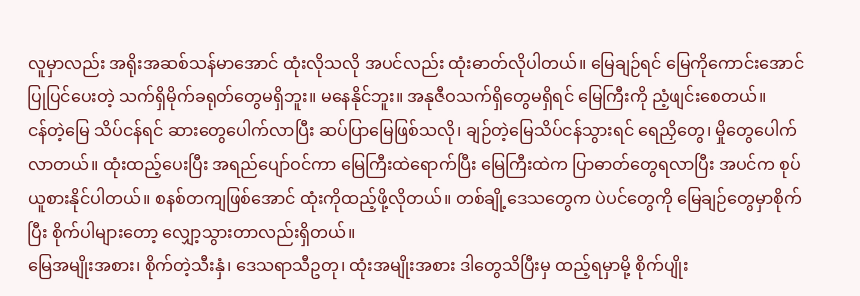လူမှာလည်း အရိုးအဆစ်သန်မာအောင် ထုံးလိုသလို အပင်လည်း ထုံးဓာတ်လိုပါတယ်။ မြေချဉ်ရင် မြေကိုကောင်းအောင်ပြုပြင်ပေးတဲ့ သက်ရှိမိုက်ခရုတ်တွေမရှိဘူး။ မနေနိုင်ဘူး။ အနုဇီဝသက်ရှိတွေမရှိရင် မြေကြီးကို ညံ့ဖျင်းစေတယ်။
ငန်တဲ့မြေ သိပ်ငန်ရင် ဆားတွေပေါက်လာပြီး ဆပ်ပြာမြေဖြစ်သလို၊ ချဉ်တဲ့မြေသိပ်ငန်သွားရင် ရေညှိတွေ၊ မှိုတွေပေါက်လာတယ်။ ထုံးထည့်ပေးပြီး အရည်ပျော်ဝင်ကာ မြေကြီးထဲရောက်ပြီး မြေကြီးထဲက ပြာဓာတ်တွေရလာပြီး အပင်က စုပ်ယူစားနိုင်ပါတယ်။ စနစ်တကျဖြစ်အောင် ထုံးကိုထည့်ဖို့လိုတယ်။ တစ်ချို့ဒေသတွေက ပဲပင်တွေကို မြေချဉ်တွေမှာစိုက်ပြီး စိုက်ပါများတော့ လျှော့သွားတာလည်းရှိတယ်။
မြေအမျိုးအစား၊ စိုက်တဲ့သီးနှံ၊ ဒေသရာသီဥတု၊ ထုံးအမျိုးအစား ဒါတွေသိပြီးမှ ထည့်ရမှာမို့ စိုက်ပျိုး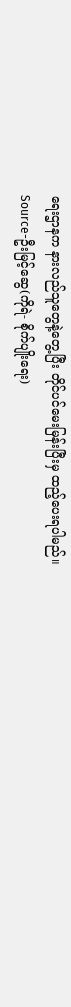ရေးဌာနက နားလည်သူတွေနဲ့တွေ့ပြီး တိုင်ပင်မေးမြန်းပြီးမှ ထည့်ပေးရပါမည်။
Source-ဦးမြင့်ဆွေ(ကိုရဲ- စိုက်ပျိုးရေး)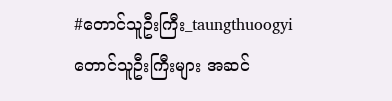#တောင်သူဦးကြီး_taungthuoogyi
တောင်သူဦးကြီးများ အဆင်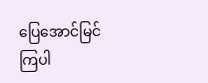ပြေအောင်မြင်ကြပါ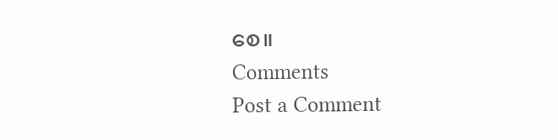စေ။
Comments
Post a Comment